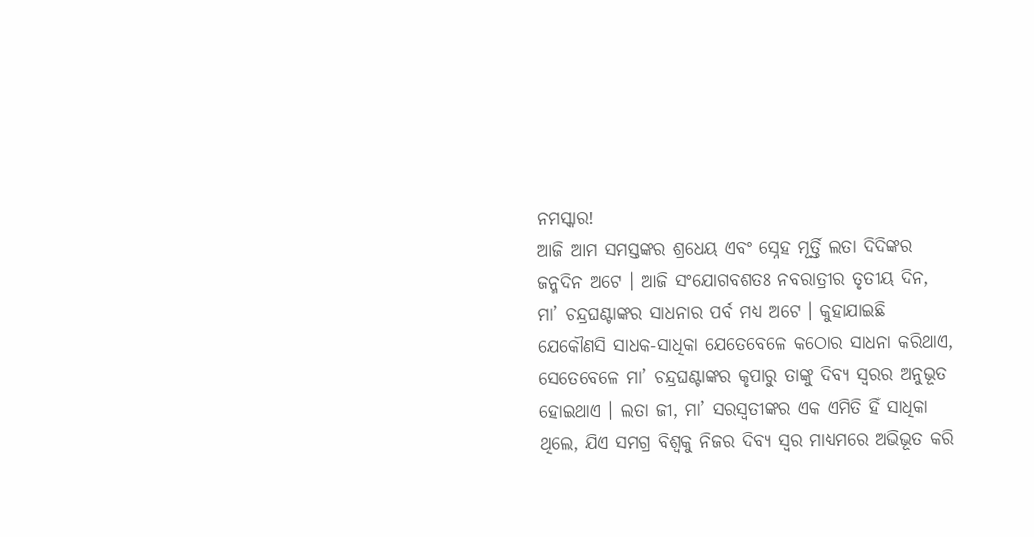ନମସ୍କାର!
ଆଜି ଆମ ସମସ୍ତଙ୍କର ଶ୍ରଧେୟ ଏବଂ ସ୍ନେହ ମୂର୍ତ୍ତି ଲତା ଦିଦିଙ୍କର ଜନ୍ମଦିନ ଅଟେ । ଆଜି ସଂଯୋଗବଶତଃ ନବରାତ୍ରୀର ତୃତୀୟ ଦିନ, ମା’ ଚନ୍ଦ୍ରଘଣ୍ଟାଙ୍କର ସାଧନାର ପର୍ବ ମଧ୍ୟ ଅଟେ । କୁହାଯାଇଛି ଯେକୌଣସି ସାଧକ-ସାଧିକା ଯେତେବେଳେ କଠୋର ସାଧନା କରିଥାଏ, ସେତେବେଳେ ମା’ ଚନ୍ଦ୍ରଘଣ୍ଟାଙ୍କର କୃପାରୁ ତାଙ୍କୁ ଦିବ୍ୟ ସ୍ୱରର ଅନୁଭୂତ ହୋଇଥାଏ । ଲତା ଜୀ, ମା’ ସରସ୍ୱତୀଙ୍କର ଏକ ଏମିତି ହିଁ ସାଧିକା ଥିଲେ, ଯିଏ ସମଗ୍ର ବିଶ୍ୱକୁ ନିଜର ଦିବ୍ୟ ସ୍ୱର ମାଧ୍ୟମରେ ଅଭିଭୂତ କରି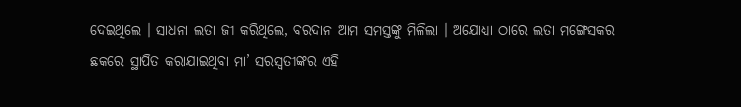ଦେଇଥିଲେ । ସାଧନା ଲତା ଜୀ କରିଥିଲେ, ବରଦାନ ଆମ ସମସ୍ତଙ୍କୁ ମିଳିଲା । ଅଯୋଧ୍ୟା ଠାରେ ଲତା ମଙ୍ଗେସକର ଛକରେ ସ୍ଥାପିତ କରାଯାଇଥିବା ମା’ ସରସ୍ୱତୀଙ୍କର ଏହି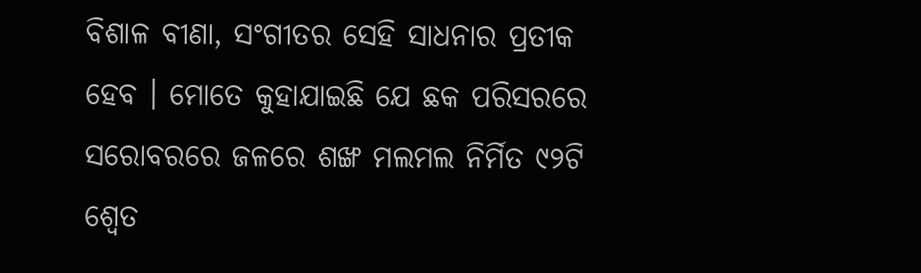ବିଶାଳ ବୀଣା, ସଂଗୀତର ସେହି ସାଧନାର ପ୍ରତୀକ ହେବ । ମୋତେ କୁହାଯାଇଛି ଯେ ଛକ ପରିସରରେ ସରୋବରରେ ଜଳରେ ଶଙ୍ଖ ମଲମଲ ନିର୍ମିତ ୯୨ଟି ଶ୍ୱେତ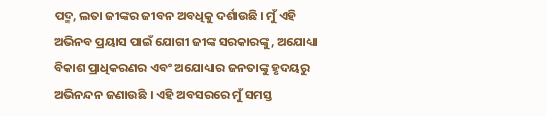ପଦ୍ମ, ଲତା ଜୀଙ୍କର ଜୀବନ ଅବଧିକୁ ଦର୍ଶାଉଛି । ମୁଁ ଏହି ଅଭିନବ ପ୍ରୟାସ ପାଇଁ ଯୋଗୀ ଜୀଙ୍କ ସରକାରଙ୍କୁ, ଅଯୋଧ୍ୟା ବିକାଶ ପ୍ରାଧିକରଣର ଏବଂ ଅଯୋଧ୍ୟାର ଜନତାଙ୍କୁ ହୃଦୟରୁ ଅଭିନନ୍ଦନ ଜଣାଉଛି । ଏହି ଅବସରରେ ମୁଁ ସମସ୍ତ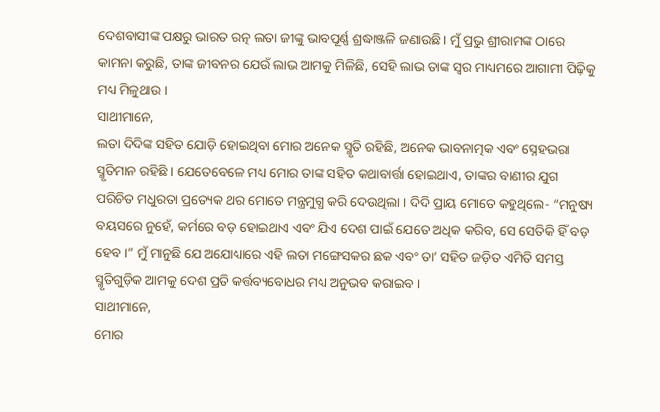ଦେଶବାସୀଙ୍କ ପକ୍ଷରୁ ଭାରତ ରତ୍ନ ଲତା ଜୀଙ୍କୁ ଭାବପୂର୍ଣ୍ଣ ଶ୍ରଦ୍ଧାଞ୍ଜଳି ଜଣାଉଛି। ମୁଁ ପ୍ରଭୁ ଶ୍ରୀରାମଙ୍କ ଠାରେ କାମନା କରୁଛି, ତାଙ୍କ ଜୀବନର ଯେଉଁ ଲାଭ ଆମକୁ ମିଳିଛି, ସେହି ଲାଭ ତାଙ୍କ ସ୍ୱର ମାଧ୍ୟମରେ ଆଗାମୀ ପିଢ଼ିକୁ ମଧ୍ୟ ମିଳୁଥାଉ ।
ସାଥୀମାନେ,
ଲତା ଦିଦିଙ୍କ ସହିତ ଯୋଡ଼ି ହୋଇଥିବା ମୋର ଅନେକ ସ୍ମୃତି ରହିଛି, ଅନେକ ଭାବନାତ୍ମକ ଏବଂ ସ୍ନେହଭରା ସ୍ମୃତିମାନ ରହିଛି । ଯେତେବେଳେ ମଧ୍ୟ ମୋର ତାଙ୍କ ସହିତ କଥାବାର୍ତ୍ତା ହୋଇଥାଏ, ତାଙ୍କର ବାଣୀର ଯୁଗ ପରିଚିତ ମଧୁରତା ପ୍ରତ୍ୟେକ ଥର ମୋତେ ମନ୍ତ୍ରମୁଗ୍ଧ କରି ଦେଉଥିଲା । ଦିଦି ପ୍ରାୟ ମୋତେ କହୁଥିଲେ- “ମନୁଷ୍ୟ ବୟସରେ ନୁହେଁ, କର୍ମରେ ବଡ଼ ହୋଇଥାଏ ଏବଂ ଯିଏ ଦେଶ ପାଇଁ ଯେତେ ଅଧିକ କରିବ, ସେ ସେତିକି ହିଁ ବଡ଼ ହେବ ।” ମୁଁ ମାନୁଛି ଯେ ଅଯୋଧ୍ୟାରେ ଏହି ଲତା ମଙ୍ଗେସକର ଛକ ଏବଂ ତା’ ସହିତ ଜଡ଼ିତ ଏମିତି ସମସ୍ତ ସ୍ମୃତିଗୁଡ଼ିକ ଆମକୁ ଦେଶ ପ୍ରତି କର୍ତ୍ତବ୍ୟବୋଧର ମଧ୍ୟ ଅନୁଭବ କରାଇବ ।
ସାଥୀମାନେ,
ମୋର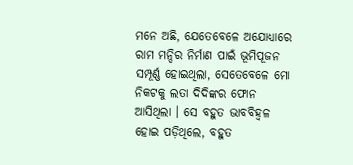ମନେ ଅଛି, ଯେତେବେଳେ ଅଯୋଧ୍ୟାରେ ରାମ ମନ୍ଦିର ନିର୍ମାଣ ପାଇଁ ଭୂମିପୂଜନ ସମ୍ପୂର୍ଣ୍ଣ ହୋଇଥିଲା, ସେତେବେଳେ ମୋ ନିକଟକୁ ଲତା ଦିଦିଙ୍କର ଫୋନ ଆସିଥିଲା । ସେ ବହୁତ ଭାବବିହ୍ୱଳ ହୋଇ ପଡ଼ିଥିଲେ, ବହୁତ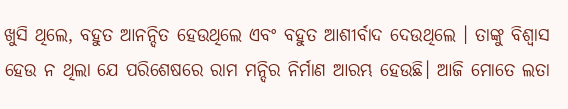ଖୁସି ଥିଲେ, ବହୁତ ଆନନ୍ଦିତ ହେଉଥିଲେ ଏବଂ ବହୁତ ଆଶୀର୍ବାଦ ଦେଉଥିଲେ । ତାଙ୍କୁ ବିଶ୍ୱାସ ହେଉ ନ ଥିଲା ଯେ ପରିଶେଷରେ ରାମ ମନ୍ଦିର ନିର୍ମାଣ ଆରମ୍ଭ ହେଉଛି। ଆଜି ମୋତେ ଲତା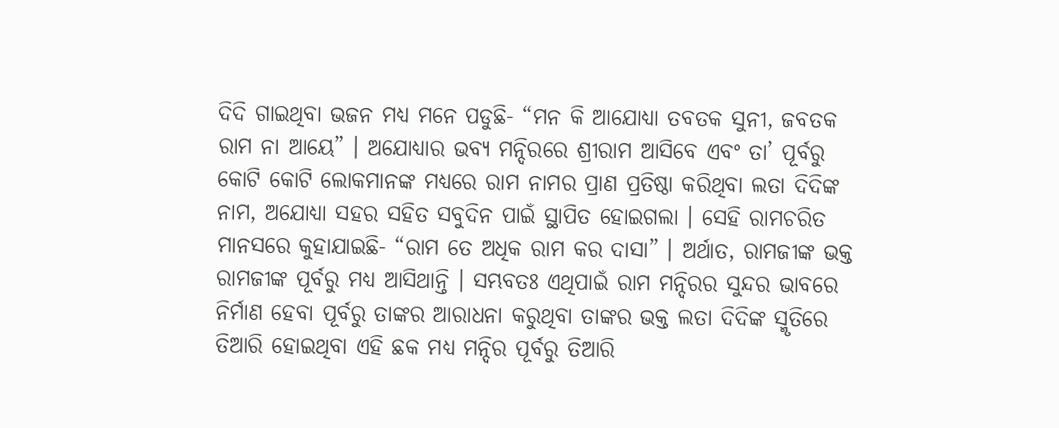ଦିଦି ଗାଇଥିବା ଭଜନ ମଧ୍ୟ ମନେ ପଡୁଛି- “ମନ କି ଆଯୋଧ୍ୟା ତବତକ ସୁନୀ, ଜବତକ ରାମ ନା ଆୟେ” । ଅଯୋଧ୍ୟାର ଭବ୍ୟ ମନ୍ଦିରରେ ଶ୍ରୀରାମ ଆସିବେ ଏବଂ ତା’ ପୂର୍ବରୁ କୋଟି କୋଟି ଲୋକମାନଙ୍କ ମଧ୍ୟରେ ରାମ ନାମର ପ୍ରାଣ ପ୍ରତିଷ୍ଠା କରିଥିବା ଲତା ଦିଦିଙ୍କ ନାମ, ଅଯୋଧ୍ୟା ସହର ସହିତ ସବୁଦିନ ପାଇଁ ସ୍ଥାପିତ ହୋଇଗଲା । ସେହି ରାମଚରିତ ମାନସରେ କୁହାଯାଇଛି- “ରାମ ତେ ଅଧିକ ରାମ କର ଦାସା” । ଅର୍ଥାତ, ରାମଜୀଙ୍କ ଭକ୍ତ ରାମଜୀଙ୍କ ପୂର୍ବରୁ ମଧ୍ୟ ଆସିଥାନ୍ତି । ସମ୍ଭବତଃ ଏଥିପାଇଁ ରାମ ମନ୍ଦିରର ସୁନ୍ଦର ଭାବରେ ନିର୍ମାଣ ହେବା ପୂର୍ବରୁ ତାଙ୍କର ଆରାଧନା କରୁଥିବା ତାଙ୍କର ଭକ୍ତ ଲତା ଦିଦିଙ୍କ ସ୍ମୃତିରେ ତିଆରି ହୋଇଥିବା ଏହି ଛକ ମଧ୍ୟ ମନ୍ଦିର ପୂର୍ବରୁ ତିଆରି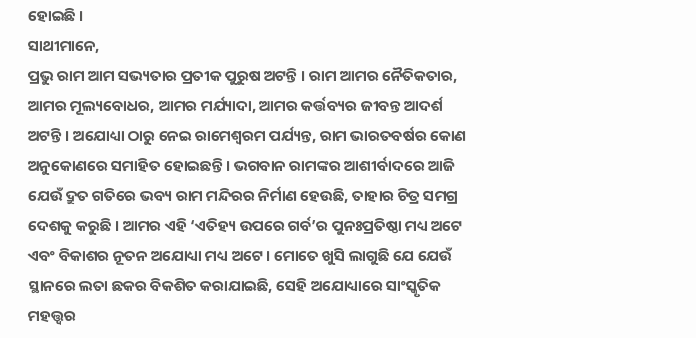ହୋଇଛି ।
ସାଥୀମାନେ,
ପ୍ରଭୁ ରାମ ଆମ ସଭ୍ୟତାର ପ୍ରତୀକ ପୁରୁଷ ଅଟନ୍ତି । ରାମ ଆମର ନୈତିକତାର, ଆମର ମୂଲ୍ୟବୋଧର, ଆମର ମର୍ଯ୍ୟାଦା, ଆମର କର୍ତ୍ତବ୍ୟର ଜୀବନ୍ତ ଆଦର୍ଶ ଅଟନ୍ତି । ଅଯୋଧ୍ୟା ଠାରୁ ନେଇ ରାମେଶ୍ୱରମ ପର୍ଯ୍ୟନ୍ତ, ରାମ ଭାରତବର୍ଷର କୋଣ ଅନୁକୋଣରେ ସମାହିତ ହୋଇଛନ୍ତି । ଭଗବାନ ରାମଙ୍କର ଆଶୀର୍ବାଦରେ ଆଜି ଯେଉଁ ଦ୍ରୁତ ଗତିରେ ଭବ୍ୟ ରାମ ମନ୍ଦିରର ନିର୍ମାଣ ହେଉଛି, ତାହାର ଚିତ୍ର ସମଗ୍ର ଦେଶକୁ କରୁଛି । ଆମର ଏହି ‘ଏତିହ୍ୟ ଉପରେ ଗର୍ବ’ର ପୁନଃପ୍ରତିଷ୍ଠା ମଧ୍ୟ ଅଟେ ଏବଂ ବିକାଶର ନୂତନ ଅଯୋଧ୍ୟା ମଧ୍ୟ ଅଟେ । ମୋତେ ଖୁସି ଲାଗୁଛି ଯେ ଯେଉଁ ସ୍ଥାନରେ ଲତା ଛକର ବିକଶିତ କରାଯାଇଛି, ସେହି ଅଯୋଧ୍ୟାରେ ସାଂସ୍କୃତିକ ମହତ୍ତ୍ୱର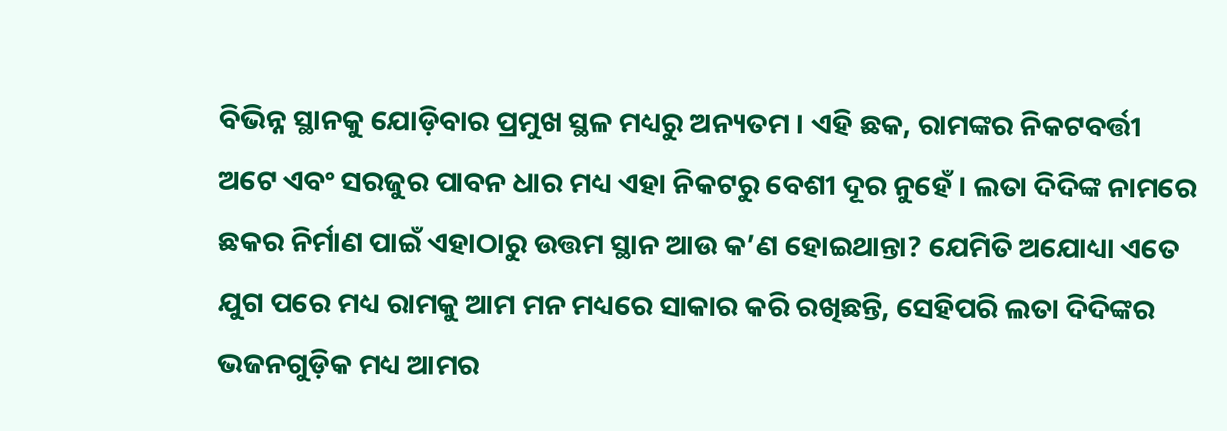ବିଭିନ୍ନ ସ୍ଥାନକୁ ଯୋଡ଼ିବାର ପ୍ରମୁଖ ସ୍ଥଳ ମଧ୍ୟରୁ ଅନ୍ୟତମ । ଏହି ଛକ, ରାମଙ୍କର ନିକଟବର୍ତ୍ତୀ ଅଟେ ଏବଂ ସରଜୁର ପାବନ ଧାର ମଧ୍ୟ ଏହା ନିକଟରୁ ବେଶୀ ଦୂର ନୁହେଁ । ଲତା ଦିଦିଙ୍କ ନାମରେ ଛକର ନିର୍ମାଣ ପାଇଁ ଏହାଠାରୁ ଉତ୍ତମ ସ୍ଥାନ ଆଉ କ’ଣ ହୋଇଥାନ୍ତା? ଯେମିତି ଅଯୋଧ୍ୟା ଏତେ ଯୁଗ ପରେ ମଧ୍ୟ ରାମକୁ ଆମ ମନ ମଧ୍ୟରେ ସାକାର କରି ରଖିଛନ୍ତି, ସେହିପରି ଲତା ଦିଦିଙ୍କର ଭଜନଗୁଡ଼ିକ ମଧ୍ୟ ଆମର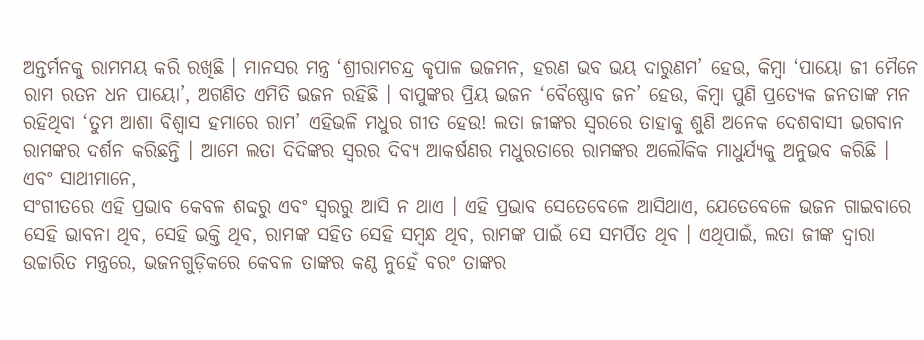ଅନ୍ତର୍ମନକୁ ରାମମୟ କରି ରଖିଛି । ମାନସର ମନ୍ତ୍ର ‘ଶ୍ରୀରାମଚନ୍ଦ୍ର କୃପାଳ ଭଜମନ, ହରଣ ଭବ ଭୟ ଦାରୁଣମ’ ହେଉ, କିମ୍ବା ‘ପାୟୋ ଜୀ ମୈନେ ରାମ ରତନ ଧନ ପାୟୋ’, ଅଗଣିତ ଏମିତି ଭଜନ ରହିଛି । ବାପୁଙ୍କର ପ୍ରିୟ ଭଜନ ‘ବୈଷ୍ଣୋବ ଜନ’ ହେଉ, କିମ୍ବା ପୁଣି ପ୍ରତ୍ୟେକ ଜନତାଙ୍କ ମନ ରହିଥିବା ‘ତୁମ ଆଶା ବିଶ୍ୱାସ ହମାରେ ରାମ’ ଏହିଭଳି ମଧୁର ଗୀତ ହେଉ! ଲତା ଜୀଙ୍କର ସ୍ୱରରେ ତାହାକୁ ଶୁଣି ଅନେକ ଦେଶବାସୀ ଭଗବାନ ରାମଙ୍କର ଦର୍ଶନ କରିଛନ୍ତି । ଆମେ ଲତା ଦିଦିଙ୍କର ସ୍ୱରର ଦିବ୍ୟ ଆକର୍ଷଣର ମଧୁରତାରେ ରାମଙ୍କର ଅଲୌକିକ ମାଧୁର୍ଯ୍ୟକୁ ଅନୁଭବ କରିଛି ।
ଏବଂ ସାଥୀମାନେ,
ସଂଗୀତରେ ଏହି ପ୍ରଭାବ କେବଳ ଶବ୍ଦରୁ ଏବଂ ସ୍ୱରରୁ ଆସି ନ ଥାଏ । ଏହି ପ୍ରଭାବ ସେତେବେଳେ ଆସିଥାଏ, ଯେତେବେଳେ ଭଜନ ଗାଇବାରେ ସେହି ଭାବନା ଥିବ, ସେହି ଭକ୍ତି ଥିବ, ରାମଙ୍କ ସହିତ ସେହି ସମ୍ବନ୍ଧ ଥିବ, ରାମଙ୍କ ପାଇଁ ସେ ସମର୍ପିତ ଥିବ । ଏଥିପାଇଁ, ଲତା ଜୀଙ୍କ ଦ୍ୱାରା ଉଚ୍ଚାରିତ ମନ୍ତ୍ରରେ, ଭଜନଗୁଡ଼ିକରେ କେବଳ ତାଙ୍କର କଣ୍ଠ ନୁହେଁ ବରଂ ତାଙ୍କର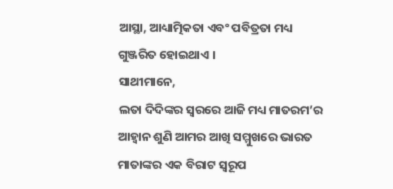ଆସ୍ଥା, ଆଧ୍ୟାତ୍ମିକତା ଏବଂ ପବିତ୍ରତା ମଧ୍ୟ ଗୁଞ୍ଜରିତ ହୋଇଥାଏ ।
ସାଥୀମାନେ,
ଲତା ଦିଦିଙ୍କର ସ୍ୱରରେ ଆଜି ମଧ୍ୟ ମାତରମ’ର ଆହ୍ୱାନ ଶୁଣି ଆମର ଆଖି ସମ୍ମୁଖରେ ଭାରତ ମାତାଙ୍କର ଏକ ବିରାଟ ସ୍ୱରୂପ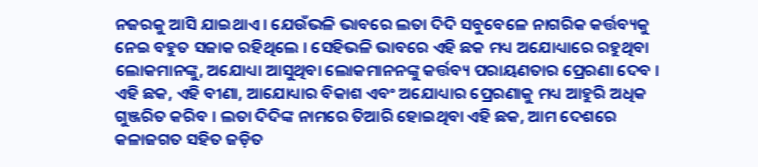ନଜରକୁ ଆସି ଯାଇଥାଏ । ଯେଉଁଭଳି ଭାବରେ ଲତା ଦିଦି ସବୁବେଳେ ନାଗରିକ କର୍ତ୍ତବ୍ୟକୁ ନେଇ ବହୁତ ସଜାକ ରହିଥିଲେ । ସେହିଭଳି ଭାବରେ ଏହି ଛକ ମଧ୍ୟ ଅଯୋଧ୍ୟାରେ ରହୁଥିବା ଲୋକମାନଙ୍କୁ, ଅଯୋଧ୍ୟା ଆସୁଥିବା ଲୋକମାନନଙ୍କୁ କର୍ତ୍ତବ୍ୟ ପରାୟଣତାର ପ୍ରେରଣା ଦେବ । ଏହି ଛକ, ଏହି ବୀଣା, ଆଯୋଧ୍ୟାର ବିକାଶ ଏବଂ ଅଯୋଧ୍ୟାର ପ୍ରେରଣାକୁ ମଧ୍ୟ ଆହୁରି ଅଧିକ ଗୁଞ୍ଜରିତ କରିବ । ଲତା ଦିଦିଙ୍କ ନାମରେ ତିଆରି ହୋଇଥିବା ଏହି ଛକ, ଆମ ଦେଶରେ କଳାଜଗତ ସହିତ ଜଡ଼ିତ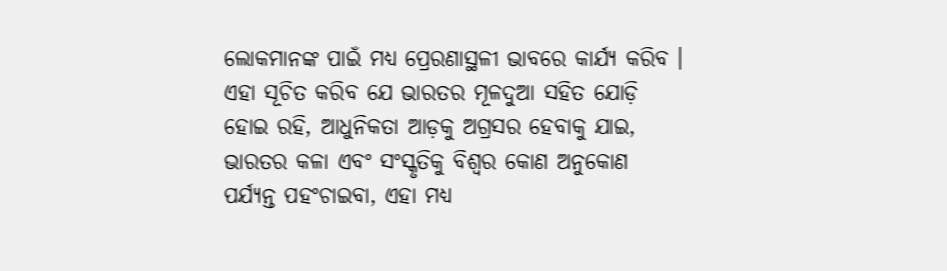ଲୋକମାନଙ୍କ ପାଇଁ ମଧ୍ୟ ପ୍ରେରଣାସ୍ଥଳୀ ଭାବରେ କାର୍ଯ୍ୟ କରିବ । ଏହା ସୂଚିତ କରିବ ଯେ ଭାରତର ମୂଳଦୁଆ ସହିତ ଯୋଡ଼ି ହୋଇ ରହି, ଆଧୁନିକତା ଆଡ଼କୁ ଅଗ୍ରସର ହେବାକୁ ଯାଇ, ଭାରତର କଳା ଏବଂ ସଂସ୍କୃତିକୁ ବିଶ୍ୱର କୋଣ ଅନୁକୋଣ ପର୍ଯ୍ୟନ୍ତ ପହଂଚାଇବା, ଏହା ମଧ୍ୟ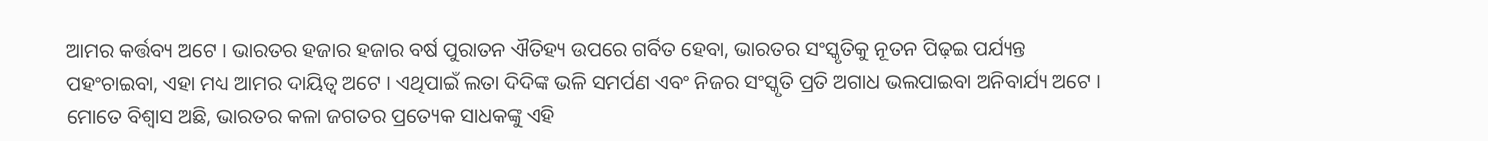ଆମର କର୍ତ୍ତବ୍ୟ ଅଟେ । ଭାରତର ହଜାର ହଜାର ବର୍ଷ ପୁରାତନ ଐତିହ୍ୟ ଉପରେ ଗର୍ବିତ ହେବା, ଭାରତର ସଂସ୍କୃତିକୁ ନୂତନ ପିଢ଼ଇ ପର୍ଯ୍ୟନ୍ତ ପହଂଚାଇବା, ଏହା ମଧ୍ୟ ଆମର ଦାୟିତ୍ୱ ଅଟେ । ଏଥିପାଇଁ ଲତା ଦିଦିଙ୍କ ଭଳି ସମର୍ପଣ ଏବଂ ନିଜର ସଂସ୍କୃତି ପ୍ରତି ଅଗାଧ ଭଲପାଇବା ଅନିବାର୍ଯ୍ୟ ଅଟେ ।
ମୋତେ ବିଶ୍ୱାସ ଅଛି, ଭାରତର କଳା ଜଗତର ପ୍ରତ୍ୟେକ ସାଧକଙ୍କୁ ଏହି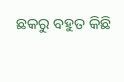ଛକରୁ ବହୁତ କିଛି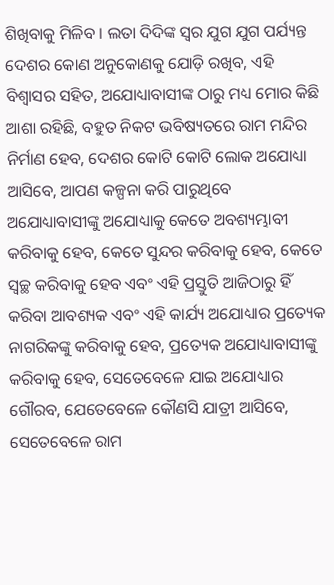ଶିଖିବାକୁ ମିଳିବ । ଲତା ଦିଦିଙ୍କ ସ୍ୱର ଯୁଗ ଯୁଗ ପର୍ଯ୍ୟନ୍ତ ଦେଶର କୋଣ ଅନୁକୋଣକୁ ଯୋଡ଼ି ରଖିବ, ଏହି ବିଶ୍ୱାସର ସହିତ, ଅଯୋଧ୍ୟାବାସୀଙ୍କ ଠାରୁ ମଧ୍ୟ ମୋର କିଛି ଆଶା ରହିଛି, ବହୁତ ନିକଟ ଭବିଷ୍ୟତରେ ରାମ ମନ୍ଦିର ନିର୍ମାଣ ହେବ, ଦେଶର କୋଟି କୋଟି ଲୋକ ଅଯୋଧ୍ୟା ଆସିବେ, ଆପଣ କଳ୍ପନା କରି ପାରୁଥିବେ ଅଯୋଧ୍ୟାବାସୀଙ୍କୁ ଅଯୋଧ୍ୟାକୁ କେତେ ଅବଶ୍ୟମ୍ଭାବୀ କରିବାକୁ ହେବ, କେତେ ସୁନ୍ଦର କରିବାକୁ ହେବ, କେତେ ସ୍ୱଚ୍ଛ କରିବାକୁ ହେବ ଏବଂ ଏହି ପ୍ରସ୍ତୁତି ଆଜିଠାରୁ ହିଁ କରିବା ଆବଶ୍ୟକ ଏବଂ ଏହି କାର୍ଯ୍ୟ ଅଯୋଧ୍ୟାର ପ୍ରତ୍ୟେକ ନାଗରିକଙ୍କୁ କରିବାକୁ ହେବ, ପ୍ରତ୍ୟେକ ଅଯୋଧ୍ୟାବାସୀଙ୍କୁ କରିବାକୁ ହେବ, ସେତେବେଳେ ଯାଇ ଅଯୋଧ୍ୟାର ଗୌରବ, ଯେତେବେଳେ କୌଣସି ଯାତ୍ରୀ ଆସିବେ, ସେତେବେଳେ ରାମ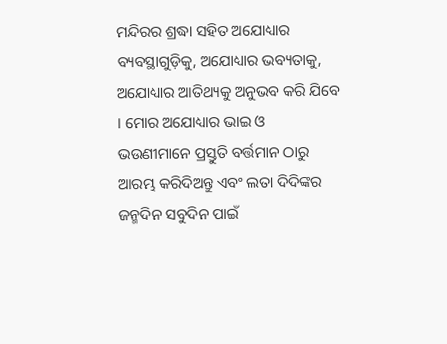ମନ୍ଦିରର ଶ୍ରଦ୍ଧା ସହିତ ଅଯୋଧ୍ୟାର ବ୍ୟବସ୍ଥାଗୁଡ଼ିକୁ, ଅଯୋଧ୍ୟାର ଭବ୍ୟତାକୁ, ଅଯୋଧ୍ୟାର ଆତିଥ୍ୟକୁ ଅନୁଭବ କରି ଯିବେ । ମୋର ଅଯୋଧ୍ୟାର ଭାଇ ଓ ଭଉଣୀମାନେ ପ୍ରସ୍ତୁତି ବର୍ତ୍ତମାନ ଠାରୁ ଆରମ୍ଭ କରିଦିଅନ୍ତୁ ଏବଂ ଲତା ଦିଦିଙ୍କର ଜନ୍ମଦିନ ସବୁଦିନ ପାଇଁ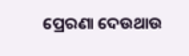ପ୍ରେରଣା ଦେଉଥାଉ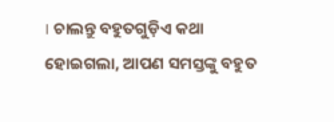। ଚାଲନ୍ତୁ ବହୁତଗୁଡ଼ିଏ କଥା ହୋଇଗଲା, ଆପଣ ସମସ୍ତଙ୍କୁ ବହୁତ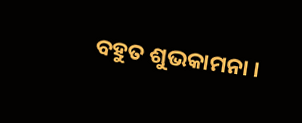ବହୁତ ଶୁଭକାମନା ।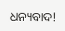ଧନ୍ୟବାଦ!